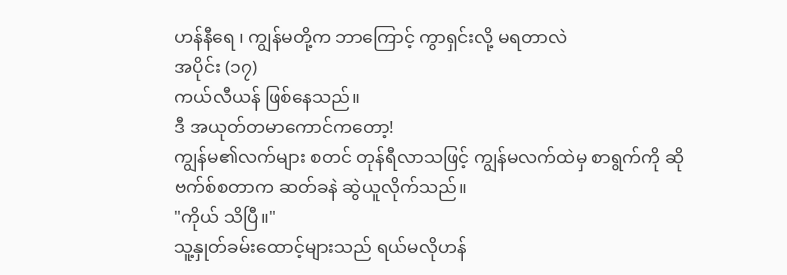ဟန်နီရေ ၊ ကျွန်မတို့က ဘာကြောင့် ကွာရှင်းလို့ မရတာလဲ
အပိုင်း (၁၇)
ကယ်လီယန် ဖြစ်နေသည်။
ဒီ အယုတ်တမာကောင်ကတော့!
ကျွန်မ၏လက်များ စတင် တုန်ရီလာသဖြင့် ကျွန်မလက်ထဲမှ စာရွက်ကို ဆိုဗက်စ်စတာက ဆတ်ခနဲ ဆွဲယူလိုက်သည်။
"ကိုယ် သိပြီ။"
သူ့နှုတ်ခမ်းထောင့်များသည် ရယ်မလိုဟန်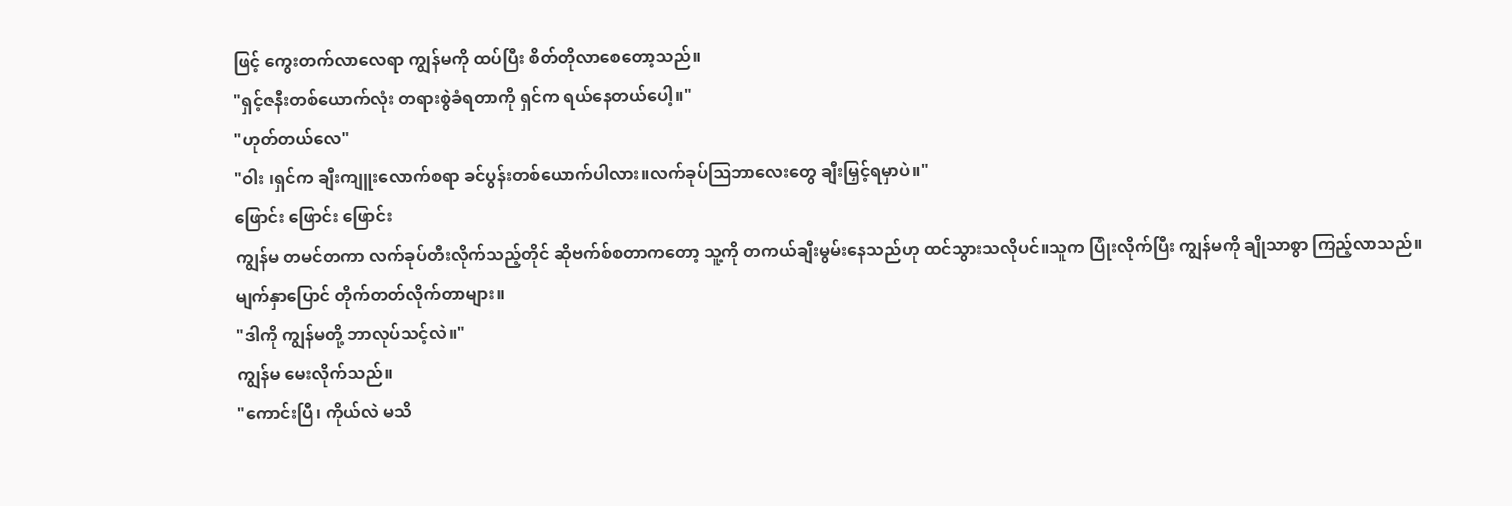ဖြင့် ကွေးတက်လာလေရာ ကျွန်မကို ထပ်ပြီး စိတ်တိုလာစေတော့သည်။
"ရှင့်ဇနီးတစ်ယောက်လုံး တရားစွဲခံရတာကို ရှင်က ရယ်နေတယ်ပေါ့။"
"ဟုတ်တယ်လေ"
"ဝါး ၊ရှင်က ချီးကျူးလောက်စရာ ခင်ပွန်းတစ်ယောက်ပါလား။လက်ခုပ်ဩဘာလေးတွေ ချီးမြှင့်ရမှာပဲ။"
ဖြောင်း ဖြောင်း ဖြောင်း
ကျွန်မ တမင်တကာ လက်ခုပ်တီးလိုက်သည့်တိုင် ဆိုဗက်စ်စတာကတော့ သူ့ကို တကယ်ချီးမွမ်းနေသည်ဟု ထင်သွားသလိုပင်။သူက ပြုံးလိုက်ပြီး ကျွန်မကို ချိုသာစွာ ကြည့်လာသည်။
မျက်နှာပြောင် တိုက်တတ်လိုက်တာများ။
"ဒါကို ကျွန်မတို့ ဘာလုပ်သင့်လဲ။"
ကျွန်မ မေးလိုက်သည်။
"ကောင်းပြီ၊ ကိုယ်လဲ မသိ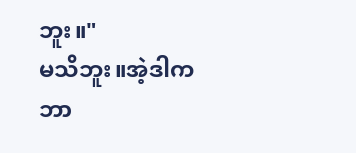ဘူး။"
မသိဘူး။အဲ့ဒါက ဘာ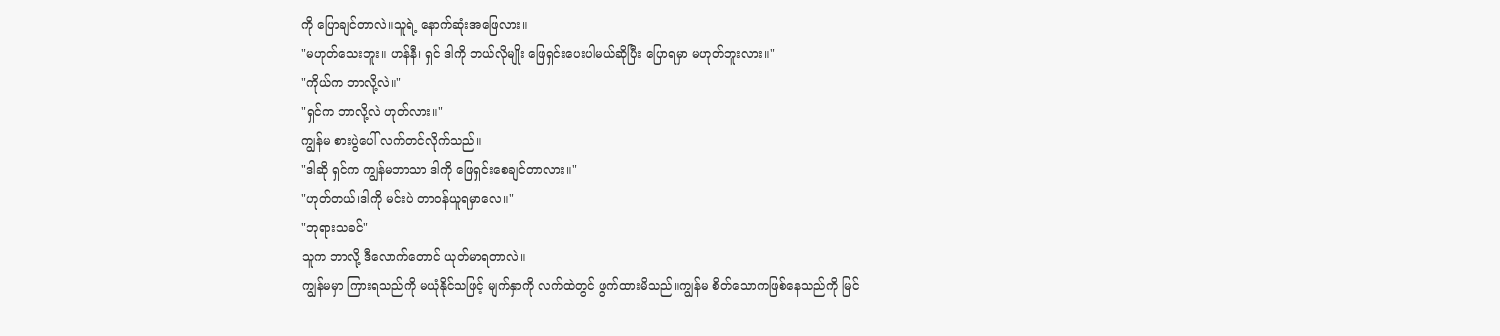ကို ပြောချင်တာလဲ။သူရဲ့ နောက်ဆုံးအဖြေလား။
"မဟုတ်သေးဘူး။ ဟန်နီ၊ ရှင် ဒါကို ဘယ်လိုမျိုး ဖြေရှင်းပေးပါမယ်ဆိုပြီး ပြောရမှာ မဟုတ်ဘူးလား။"
"ကိုယ်က ဘာလို့လဲ။"
"ရှင်က ဘာလို့လဲ ဟုတ်လား။"
ကျွန်မ စားပွဲပေါ် လက်တင်လိုက်သည်။
"ဒါဆို ရှင်က ကျွန်မဘာသာ ဒါကို ဖြေရှင်းစေချင်တာလား။"
"ဟုတ်တယ်၊ဒါကို မင်းပဲ တာဝန်ယူရမှာလေ။"
"ဘုရားသခင်"
သူက ဘာလို့ ဒီလောက်တောင် ယုတ်မာရတာလဲ။
ကျွန်မမှာ ကြားရသည်ကို မယုံနိုင်သဖြင့် မျက်နှာကို လက်ထဲတွင် ဖွက်ထားမိသည်။ကျွန်မ စိတ်သောကဖြစ်နေသည်ကို မြင်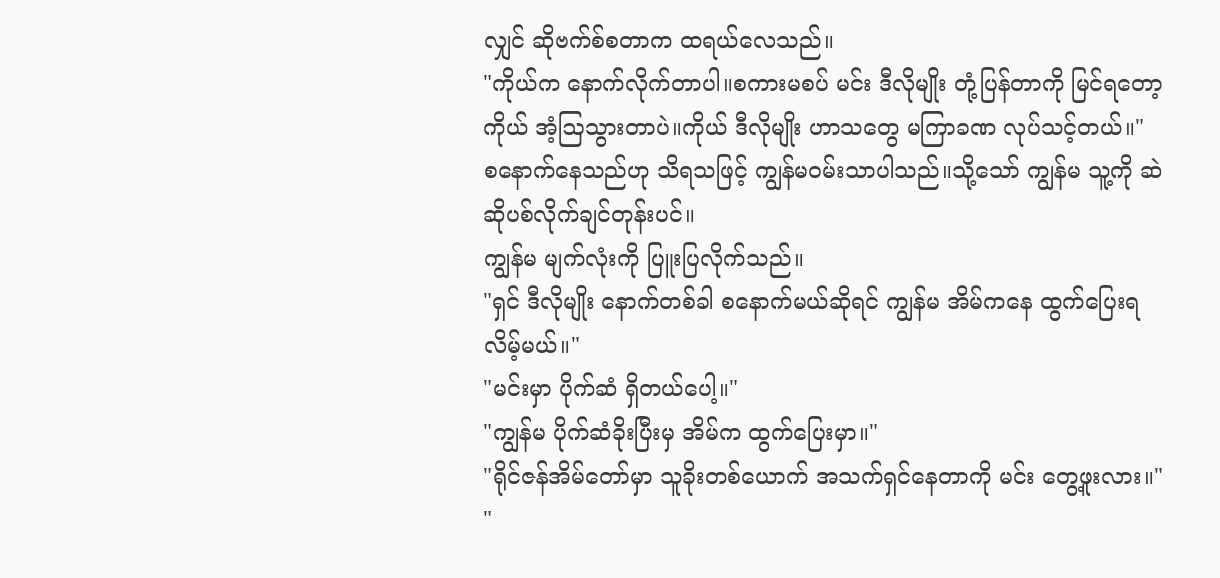လျှင် ဆိုဗက်စ်စတာက ထရယ်လေသည်။
"ကိုယ်က နောက်လိုက်တာပါ။စကားမစပ် မင်း ဒီလိုမျိုး တုံ့ပြန်တာကို မြင်ရတော့ ကိုယ် အံ့ဩသွားတာပဲ။ကိုယ် ဒီလိုမျိုး ဟာသတွေ မကြာခဏ လုပ်သင့်တယ်။"
စနောက်နေသည်ဟု သိရသဖြင့် ကျွန်မဝမ်းသာပါသည်။သို့သော် ကျွန်မ သူ့ကို ဆဲဆိုပစ်လိုက်ချင်တုန်းပင်။
ကျွန်မ မျက်လုံးကို ပြူးပြလိုက်သည်။
"ရှင် ဒီလိုမျိုး နောက်တစ်ခါ စနောက်မယ်ဆိုရင် ကျွန်မ အိမ်ကနေ ထွက်ပြေးရလိမ့်မယ်။"
"မင်းမှာ ပိုက်ဆံ ရှိတယ်ပေါ့။"
"ကျွန်မ ပိုက်ဆံခိုးပြီးမှ အိမ်က ထွက်ပြေးမှာ။"
"ရိုင်ဇန်အိမ်တော်မှာ သူခိုးတစ်ယောက် အသက်ရှင်နေတာကို မင်း တွေ့ဖူးလား။"
"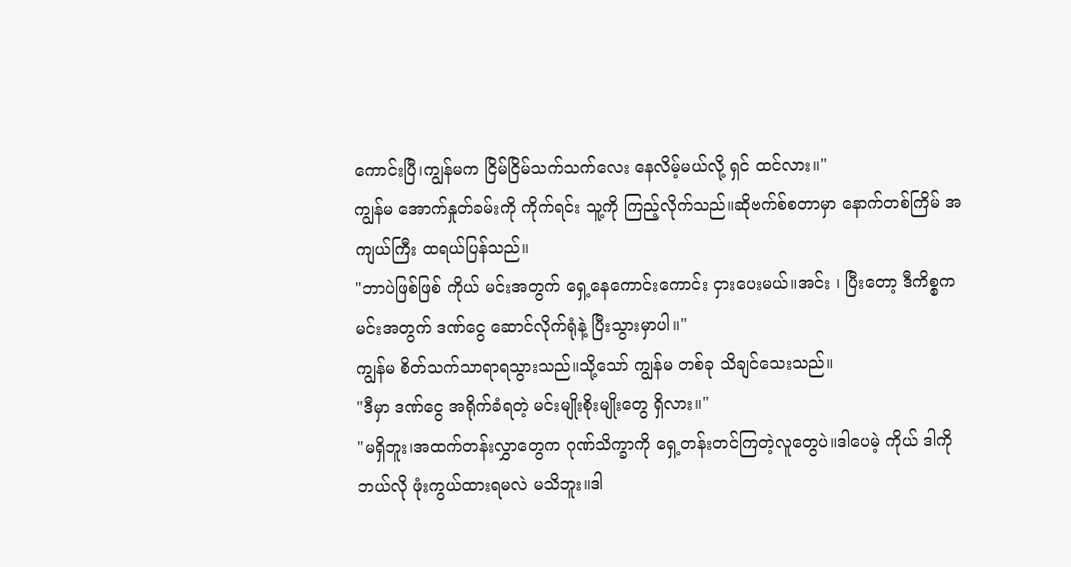ကောင်းပြီ၊ကျွန်မက ငြိမ်ငြိမ်သက်သက်လေး နေလိမ့်မယ်လို့ ရှင် ထင်လား။"
ကျွန်မ အောက်နှုတ်ခမ်းကို ကိုက်ရင်း သူ့ကို ကြည့်လိုက်သည်။ဆိုဗက်စ်စတာမှာ နောက်တစ်ကြိမ် အကျယ်ကြီး ထရယ်ပြန်သည်။
"ဘာပဲဖြစ်ဖြစ် ကိုယ် မင်းအတွက် ရှေ့နေကောင်းကောင်း ငှားပေးမယ်။အင်း ၊ ပြီးတော့ ဒီကိစ္စက မင်းအတွက် ဒဏ်ငွေ ဆောင်လိုက်ရုံနဲ့ ပြီးသွားမှာပါ။"
ကျွန်မ စိတ်သက်သာရာရသွားသည်။သို့သော် ကျွန်မ တစ်ခု သိချင်သေးသည်။
"ဒီမှာ ဒဏ်ငွေ အရိုက်ခံရတဲ့ မင်းမျိုးစိုးမျိုးတွေ ရှိလား။"
"မရှိဘူး၊အထက်တန်းလွှာတွေက ဂုဏ်သိက္ခာကို ရှေ့တန်းတင်ကြတဲ့လူတွေပဲ။ဒါပေမဲ့ ကိုယ် ဒါကို ဘယ်လို ဖုံးကွယ်ထားရမလဲ မသိဘူး။ဒါ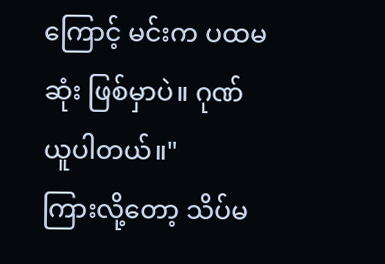ကြောင့် မင်းက ပထမဆုံး ဖြစ်မှာပဲ။ ဂုဏ်ယူပါတယ်။"
ကြားလို့တော့ သိပ်မ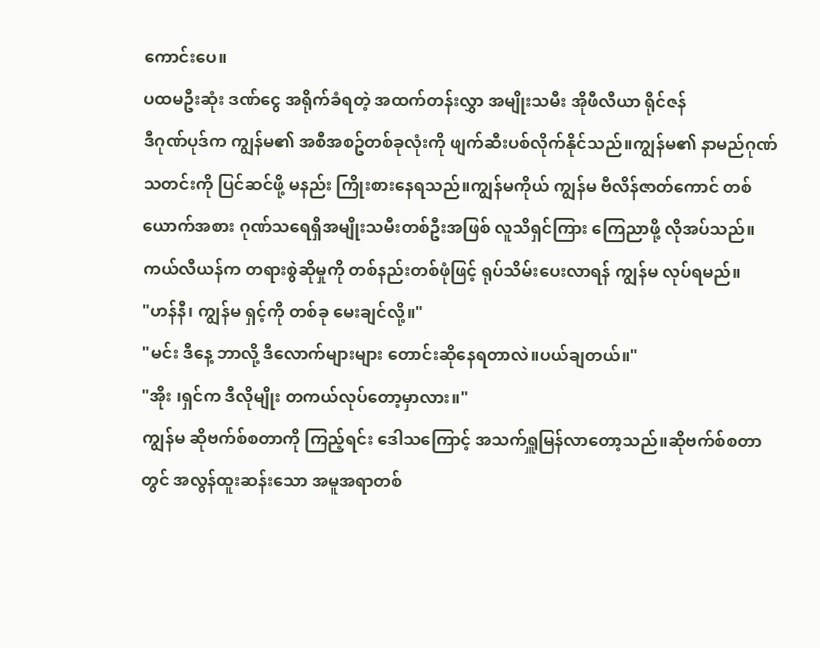ကောင်းပေ။
ပထမဦးဆုံး ဒဏ်ငွေ အရိုက်ခံရတဲ့ အထက်တန်းလွှာ အမျိုးသမီး အိုဖီလီယာ ရိုင်ဇန်
ဒီဂုဏ်ပုဒ်က ကျွန်မ၏ အစီအစဥ်တစ်ခုလုံးကို ဖျက်ဆီးပစ်လိုက်နိုင်သည်။ကျွန်မ၏ နာမည်ဂုဏ်သတင်းကို ပြင်ဆင်ဖို့ မနည်း ကြိုးစားနေရသည်။ကျွန်မကိုယ် ကျွန်မ ဗီလိန်ဇာတ်ကောင် တစ်ယောက်အစား ဂုဏ်သရေရှိအမျိုးသမီးတစ်ဦးအဖြစ် လူသိရှင်ကြား ကြေညာဖို့ လိုအပ်သည်။ကယ်လီယန်က တရားစွဲဆိုမှုကို တစ်နည်းတစ်ဖုံဖြင့် ရုပ်သိမ်းပေးလာရန် ကျွန်မ လုပ်ရမည်။
"ဟန်နီ၊ ကျွန်မ ရှင့်ကို တစ်ခု မေးချင်လို့။"
"မင်း ဒီနေ့ ဘာလို့ ဒီလောက်များများ တောင်းဆိုနေရတာလဲ။ပယ်ချတယ်။"
"အိုး ၊ရှင်က ဒီလိုမျိုး တကယ်လုပ်တော့မှာလား။"
ကျွန်မ ဆိုဗက်စ်စတာကို ကြည့်ရင်း ဒေါသကြောင့် အသက်ရှူမြန်လာတော့သည်။ဆိုဗက်စ်စတာတွင် အလွန်ထူးဆန်းသော အမူအရာတစ်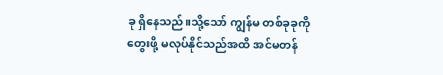ခု ရှိနေသည်။သို့သော် ကျွန်မ တစ်ခုခုကို တွေးဖို့ မလုပ်နိုင်သည်အထိ အင်မတန်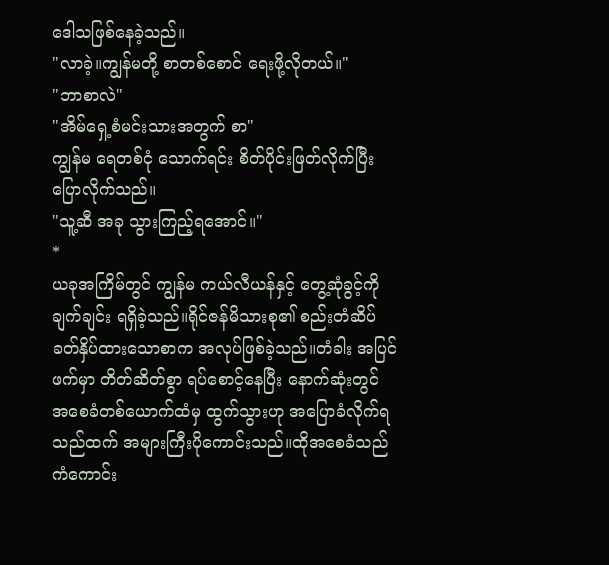ဒေါသဖြစ်နေခဲ့သည်။
"လာခဲ့။ကျွန်မတို့ စာတစ်စောင် ရေးဖို့လိုတယ်။"
"ဘာစာလဲ"
"အိမ်ရှေ့စံမင်းသားအတွက် စာ"
ကျွန်မ ရေတစ်ငုံ သောက်ရင်း စိတ်ပိုင်းဖြတ်လိုက်ပြီး ပြောလိုက်သည်။
"သူ့ဆီ အခု သွားကြည့်ရအောင်။"
*
ယခုအကြိမ်တွင် ကျွန်မ ကယ်လီယန်နှင့် တွေ့ဆုံခွင့်ကို ချက်ချင်း ရရှိခဲ့သည်။ရိုင်ဇန်မိသားစု၏ စည်းတံဆိပ် ခတ်နှိပ်ထားသောစာက အလုပ်ဖြစ်ခဲ့သည်။တံခါး အပြင်ဖက်မှာ တိတ်ဆိတ်စွာ ရပ်စောင့်နေပြီး နောက်ဆုံးတွင် အစေခံတစ်ယောက်ထံမှ ထွက်သွားဟု အပြောခံလိုက်ရသည်ထက် အများကြီးပိုကောင်းသည်။ထိုအစေခံသည် ကံကောင်း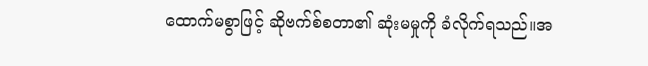ထောက်မစွာဖြင့် ဆိုဗက်စ်စတာ၏ ဆုံးမမှုကို ခံလိုက်ရသည်။အ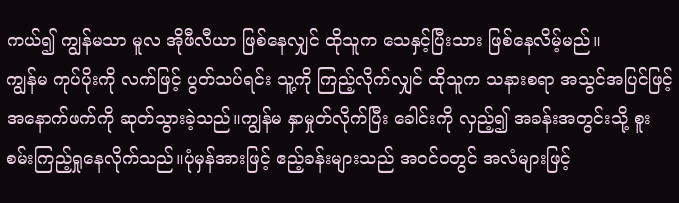ကယ်၍ ကျွန်မသာ မူလ အိုဖီလီယာ ဖြစ်နေလျှင် ထိုသူက သေနှင့်ပြီးသား ဖြစ်နေလိမ့်မည်။
ကျွန်မ ကုပ်ပိုးကို လက်ဖြင့် ပွတ်သပ်ရင်း သူ့ကို ကြည့်လိုက်လျှင် ထိုသူက သနားစရာ အသွင်အပြင်ဖြင့် အနောက်ဖက်ကို ဆုတ်သွားခဲ့သည်။ကျွန်မ နှာမှုတ်လိုက်ပြီး ခေါင်းကို လှည့်၍ အခန်းအတွင်းသို့ စူးစမ်းကြည့်ရှုနေလိုက်သည်။ပုံမှန်အားဖြင့် ဧည့်ခန်းများသည် အဝင်ဝတွင် အလံများဖြင့်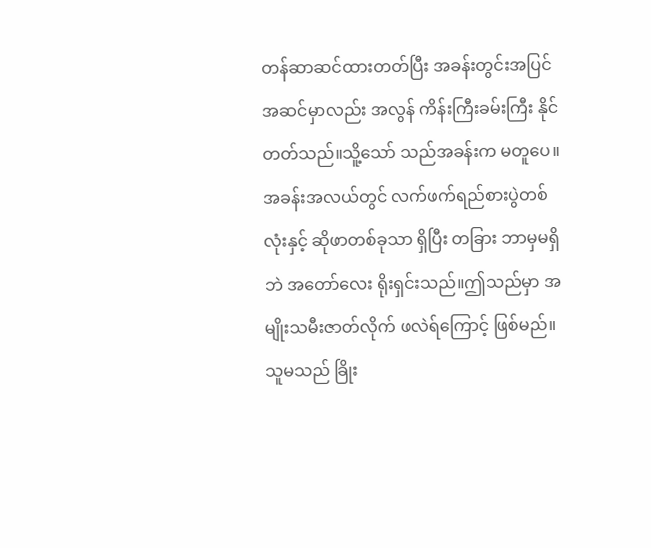တန်ဆာဆင်ထားတတ်ပြီး အခန်းတွင်းအပြင်အဆင်မှာလည်း အလွန် ကိန်းကြီးခမ်းကြီး နိုင်တတ်သည်။သိူ့သော် သည်အခန်းက မတူပေ။အခန်းအလယ်တွင် လက်ဖက်ရည်စားပွဲတစ်လုံးနှင့် ဆိုဖာတစ်ခုသာ ရှိပြီး တခြား ဘာမှမရှိဘဲ အတော်လေး ရိုးရှင်းသည်။ဤသည်မှာ အမျိုးသမီးဇာတ်လိုက် ဖလဲရ်ကြောင့် ဖြစ်မည်။သူမသည် ခြိုး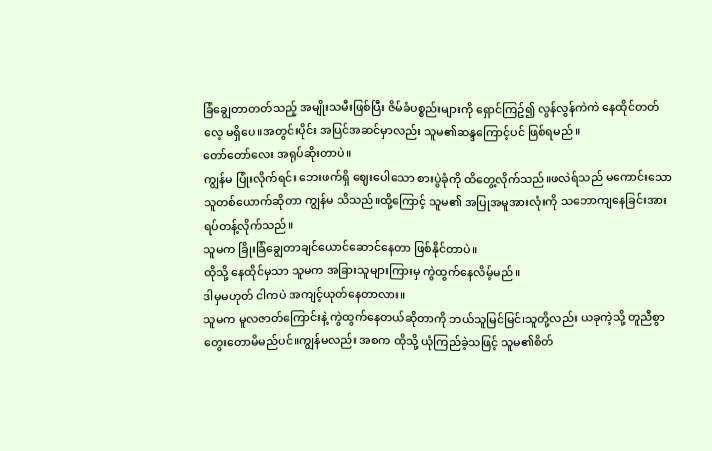ခြံချွေတာတတ်သည့် အမျိုးသမီးဖြစ်ပြီး ဇိမ်ခံပစ္စည်းများကို ရှောင်ကြဥ်၍ လွန်လွန်ကဲကဲ နေထိုင်တတ်လေ့ မရှိပေ။အတွင်းပိုင်း အပြင်အဆင်မှာလည်း သူမ၏ဆန္ဒကြောင့်ပင် ဖြစ်ရမည်။
တော်တော်လေး အရုပ်ဆိုးတာပဲ။
ကျွန်မ ပြုံးလိုက်ရင်း ဘေးဖက်ရှိ ဈေးပေါသော စားပွဲခုံကို ထိတွေ့လိုက်သည်။ဖလဲရ်သည် မကောင်းသော သူတစ်ယောက်ဆိုတာ ကျွန်မ သိသည်။ထို့ကြောင့် သူမ၏ အပြုအမူအားလုံးကို သဘောကျနေခြင်းအား ရပ်တန့်လိုက်သည်။
သူမက ခြိုးခြံချွေတာချင်ယောင်ဆောင်နေတာ ဖြစ်နိုင်တာပဲ။
ထိုသို့ နေထိုင်မှသာ သူမက အခြားသူများကြားမှ ကွဲထွက်နေလိမ့်မည်။
ဒါမှမဟုတ် ငါကပဲ အကျင့်ယုတ်နေတာလား။
သူမက မူလဇာတ်ကြောင်းနဲ့ ကွဲထွက်နေတယ်ဆိုတာကို ဘယ်သူမြင်မြင်၊သူတို့လည်း ယခုကဲ့သို့ တူညီစွာ တွေးတောမိမည်ပင်။ကျွန်မလည်း အစက ထိုသို့ ယုံကြည်ခဲ့သဖြင့် သူမ၏စိတ်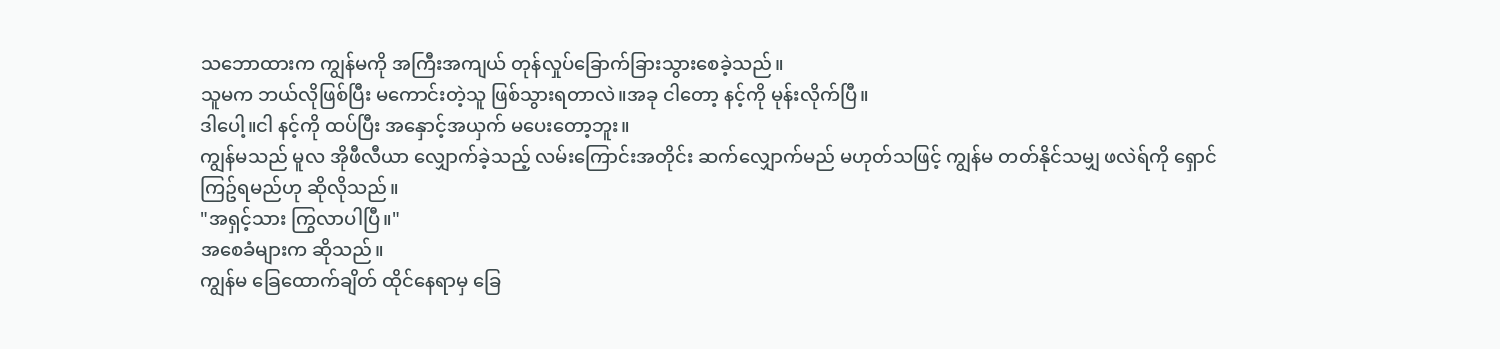သဘောထားက ကျွန်မကို အကြီးအကျယ် တုန်လှုပ်ခြောက်ခြားသွားစေခဲ့သည်။
သူမက ဘယ်လိုဖြစ်ပြီး မကောင်းတဲ့သူ ဖြစ်သွားရတာလဲ။အခု ငါတော့ နင့်ကို မုန်းလိုက်ပြီ။
ဒါပေါ့။ငါ နင့်ကို ထပ်ပြီး အနှောင့်အယှက် မပေးတော့ဘူး။
ကျွန်မသည် မူလ အိုဖီလီယာ လျှောက်ခဲ့သည့် လမ်းကြောင်းအတိုင်း ဆက်လျှောက်မည် မဟုတ်သဖြင့် ကျွန်မ တတ်နိုင်သမျှ ဖလဲရ်ကို ရှောင်ကြဥ်ရမည်ဟု ဆိုလိုသည်။
"အရှင့်သား ကြွလာပါပြီ။"
အစေခံများက ဆိုသည်။
ကျွန်မ ခြေထောက်ချိတ် ထိုင်နေရာမှ ခြေ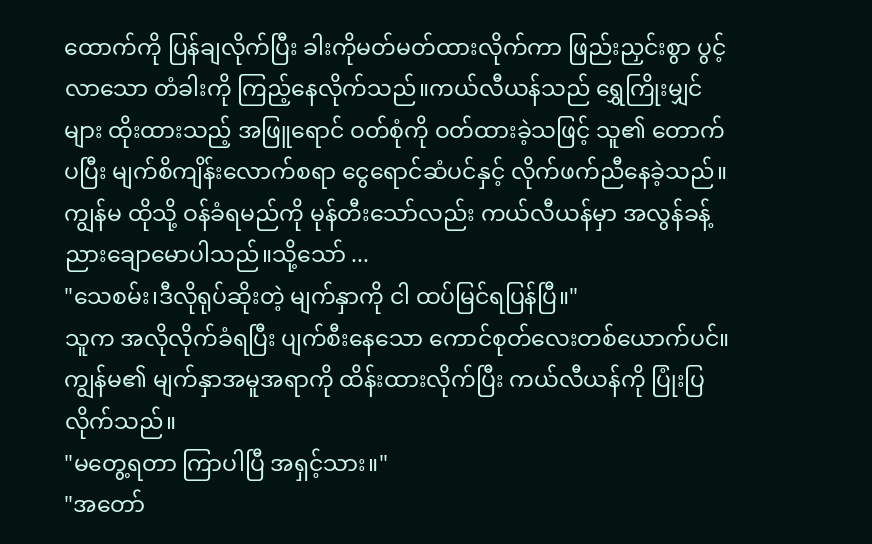ထောက်ကို ပြန်ချလိုက်ပြီး ခါးကိုမတ်မတ်ထားလိုက်ကာ ဖြည်းညှင်းစွာ ပွင့်လာသော တံခါးကို ကြည့်နေလိုက်သည်။ကယ်လီယန်သည် ရွှေကြိုးမျှင်များ ထိုးထားသည့် အဖြူရောင် ဝတ်စုံကို ဝတ်ထားခဲ့သဖြင့် သူ၏ တောက်ပပြီး မျက်စိကျိန်းလောက်စရာ ငွေရောင်ဆံပင်နှင့် လိုက်ဖက်ညီနေခဲ့သည်။
ကျွန်မ ထိုသို့ ဝန်ခံရမည်ကို မုန်တီးသော်လည်း ကယ်လီယန်မှာ အလွန်ခန့်ညားချောမောပါသည်။သို့သော် ...
"သေစမ်း၊ဒီလိုရုပ်ဆိုးတဲ့ မျက်နှာကို ငါ ထပ်မြင်ရပြန်ပြီ။"
သူက အလိုလိုက်ခံရပြီး ပျက်စီးနေသော ကောင်စုတ်လေးတစ်ယောက်ပင်။ကျွန်မ၏ မျက်နှာအမူအရာကို ထိန်းထားလိုက်ပြီး ကယ်လီယန်ကို ပြုံးပြလိုက်သည်။
"မတွေ့ရတာ ကြာပါပြီ အရှင့်သား။"
"အတော်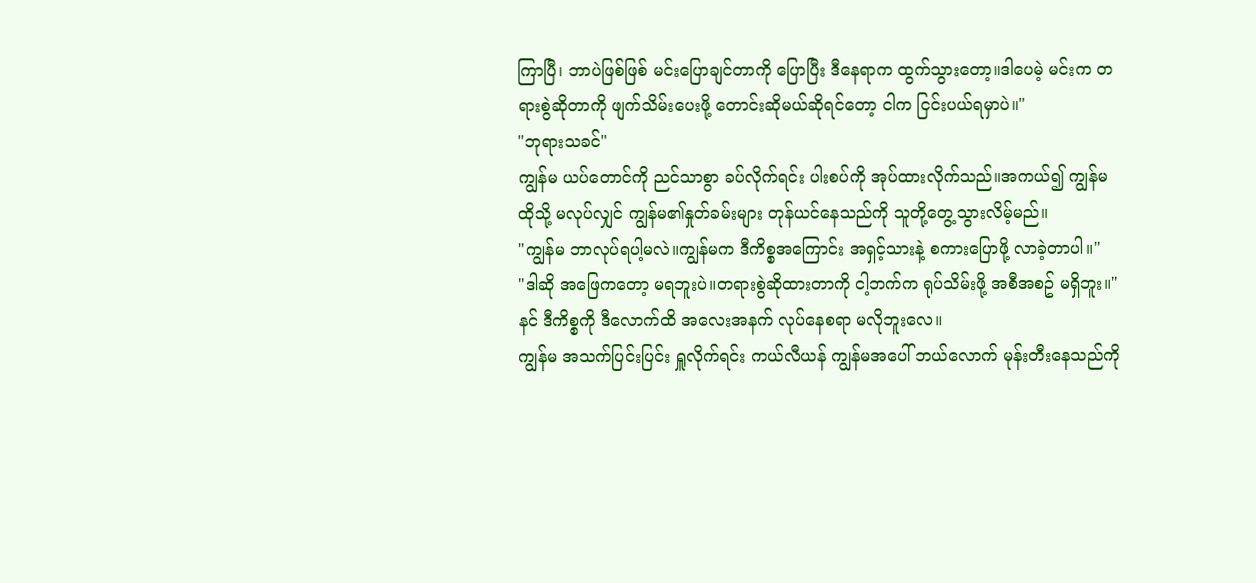ကြာပြီ၊ ဘာပဲဖြစ်ဖြစ် မင်းပြောချင်တာကို ပြောပြီး ဒီနေရာက ထွက်သွားတော့။ဒါပေမဲ့ မင်းက တရားစွဲဆိုတာကို ဖျက်သိမ်းပေးဖို့ တောင်းဆိုမယ်ဆိုရင်တော့ ငါက ငြင်းပယ်ရမှာပဲ။"
"ဘုရားသခင်"
ကျွန်မ ယပ်တောင်ကို ညင်သာစွာ ခပ်လိုက်ရင်း ပါးစပ်ကို အုပ်ထားလိုက်သည်။အကယ်၍ ကျွန်မ ထိုသို့ မလုပ်လျှင် ကျွန်မ၏နှုတ်ခမ်းများ တုန်ယင်နေသည်ကို သူတို့တွေ့သွားလိမ့်မည်။
"ကျွန်မ ဘာလုပ်ရပါ့မလဲ။ကျွန်မက ဒီကိစ္စအကြောင်း အရှင့်သားနဲ့ စကားပြောဖို့ လာခဲ့တာပါ။"
"ဒါဆို အဖြေကတော့ မရဘူးပဲ။တရားစွဲဆိုထားတာကို ငါ့ဘက်က ရုပ်သိမ်းဖို့ အစီအစဥ် မရှိဘူး။"
နင် ဒီကိစ္စကို ဒီလောက်ထိ အလေးအနက် လုပ်နေစရာ မလိုဘူးလေ။
ကျွန်မ အသက်ပြင်းပြင်း ရှူလိုက်ရင်း ကယ်လီယန် ကျွန်မအပေါ် ဘယ်လောက် မုန်းတီးနေသည်ကို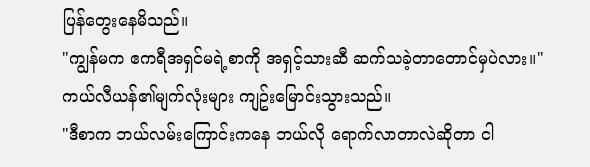ပြန်တွေးနေမိသည်။
"ကျွန်မက ဧကရီအရှင်မရဲ့စာကို အရှင့်သားဆီ ဆက်သခဲ့တာတောင်မှပဲလား။"
ကယ်လီယန်၏မျက်လုံးများ ကျဥ်းမြောင်းသွားသည်။
"ဒီစာက ဘယ်လမ်းကြောင်းကနေ ဘယ်လို ရောက်လာတာလဲဆိုတာ ငါ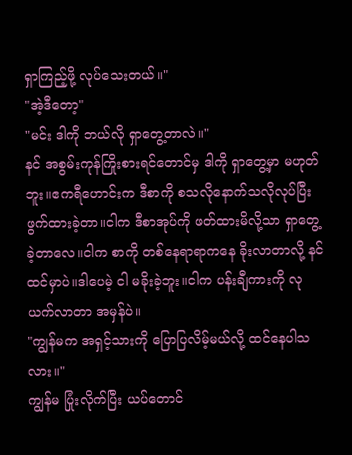ရှာကြည့်ဖို့ လုပ်သေးတယ်။"
"အဲ့ဒီတော့"
"မင်း ဒါကို ဘယ်လို ရှာတွေ့တာလဲ။"
နင် အစွမ်းကုန်ကြိုးစားရင်တောင်မှ ဒါကို ရှာတွေ့မှာ မဟုတ်ဘူး။ဧကရီဟောင်းက ဒီစာကို စသလိုနောက်သလိုလုပ်ပြီး ဖွက်ထားခဲ့တာ။ငါက ဒီစာအုပ်ကို ဖတ်ထားမိလို့သာ ရှာတွေ့ခဲ့တာလေ။ငါက စာကို တစ်နေရာရာကနေ ခိုးလာတာလို့ နင်ထင်မှာပဲ။ဒါပေမဲ့ ငါ မခိုးခဲ့ဘူး။ငါက ပန်းချီကားကို လုယက်လာတာ အမှန်ပဲ။
"ကျွန်မက အရှင့်သားကို ပြောပြလိမ့်မယ်လို့ ထင်နေပါသလား။"
ကျွန်မ ပြုံးလိုက်ပြီး ယပ်တောင်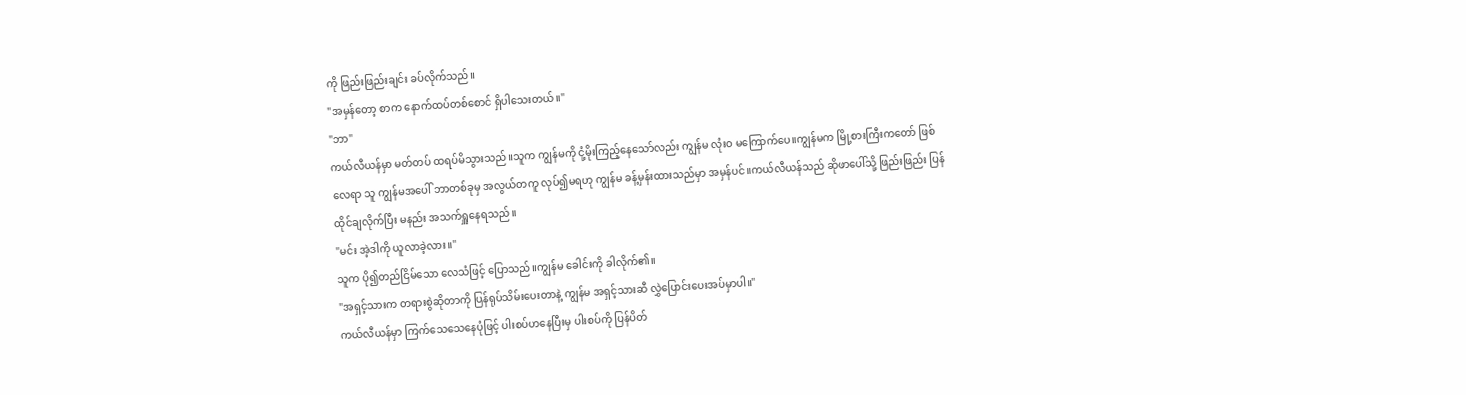ကို ဖြည်းဖြည်းချင်း ခပ်လိုက်သည်။
"အမှန်တော့ စာက နောက်ထပ်တစ်စောင် ရှိပါသေးတယ်။"
"ဘာ"
ကယ်လီယန်မှာ မတ်တပ် ထရပ်မိသွားသည်။သူက ကျွန်မကို ငုံ့မိုးကြည့်နေသော်လည်း ကျွန်မ လုံးဝ မကြောက်ပေ။ကျွန်မက မြို့စားကြီးကတော် ဖြစ်လေရာ သူ ကျွန်မအပေါ် ဘာတစ်ခုမှ အလွယ်တကူ လုပ်၍မရဟု ကျွန်မ ခန့်မှန်းထားသည်မှာ အမှန်ပင်။ကယ်လီယန်သည် ဆိုဖာပေါ်သို့ ဖြည်းဖြည်း ပြန်ထိုင်ချလိုက်ပြီး မနည်း အသက်ရှူနေရသည်။
"မင်း အဲ့ဒါကို ယူလာခဲ့လား။"
သူက ပို၍တည်ငြိမ်သော လေသံဖြင့် ပြောသည်။ကျွန်မ ခေါင်းကို ခါလိုက်၏။
"အရှင့်သားက တရားစွဲဆိုတာကို ပြန်ရုပ်သိမ်းပေးတာနဲ့ ကျွန်မ အရှင့်သားဆီ လွှဲပြောင်းပေးအပ်မှာပါ။"
ကယ်လီယန်မှာ ကြက်သေသေနေပုံဖြင့် ပါးစပ်ဟနေပြီးမှ ပါးစပ်ကို ပြန်ပိတ်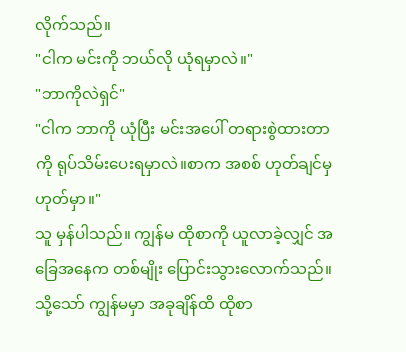လိုက်သည်။
"ငါက မင်းကို ဘယ်လို ယုံရမှာလဲ။"
"ဘာကိုလဲရှင်"
"ငါက ဘာကို ယုံပြီး မင်းအပေါ် တရားစွဲထားတာကို ရုပ်သိမ်းပေးရမှာလဲ။စာက အစစ် ဟုတ်ချင်မှ ဟုတ်မှာ။"
သူ မှန်ပါသည်။ ကျွန်မ ထိုစာကို ယူလာခဲ့လျှင် အခြေအနေက တစ်မျိုး ပြောင်းသွားလောက်သည်။သို့သော် ကျွန်မမှာ အခုချိန်ထိ ထိုစာ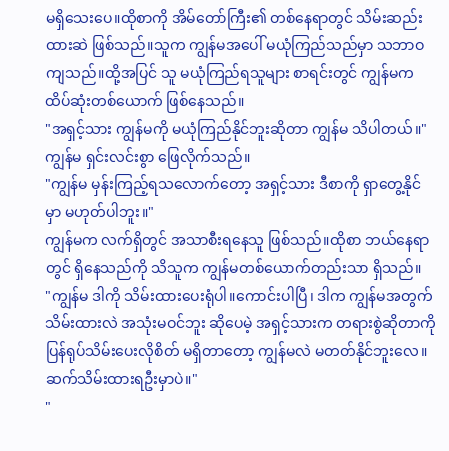မရှိသေးပေ။ထိုစာကို အိမ်တော်ကြီး၏ တစ်နေရာတွင် သိမ်းဆည်းထားဆဲ ဖြစ်သည်။သူက ကျွန်မအပေါ် မယုံကြည်သည်မှာ သဘာဝကျသည်။ထို့အပြင် သူ မယုံကြည်ရသူများ စာရင်းတွင် ကျွန်မက ထိပ်ဆုံးတစ်ယောက် ဖြစ်နေသည်။
"အရှင့်သား ကျွန်မကို မယုံကြည်နိုင်ဘူးဆိုတာ ကျွန်မ သိပါတယ်။"
ကျွန်မ ရှင်းလင်းစွာ ဖြေလိုက်သည်။
"ကျွန်မ မှန်းကြည့်ရသလောက်တော့ အရှင့်သား ဒီစာကို ရှာတွေ့နိုင်မှာ မဟုတ်ပါဘူး။"
ကျွန်မက လက်ရှိတွင် အသာစီးရနေသူ ဖြစ်သည်။ထိုစာ ဘယ်နေရာတွင် ရှိနေသည်ကို သိသူက ကျွန်မတစ်ယောက်တည်းသာ ရှိသည်။
"ကျွန်မ ဒါကို သိမ်းထားပေးရုံပါ။ကောင်းပါပြီ၊ ဒါက ကျွန်မအတွက် သိမ်းထားလဲ အသုံးမဝင်ဘူး ဆိုပေမဲ့ အရှင့်သားက တရားစွဲဆိုတာကို ပြန်ရုပ်သိမ်းပေးလိုစိတ် မရှိတာတော့ ကျွန်မလဲ မတတ်နိုင်ဘူးလေ။ဆက်သိမ်းထားရဦးမှာပဲ။"
"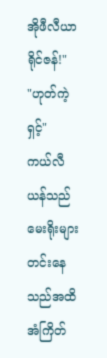အိုဖီလီယာ ရိုင်ဇန်!"
"ဟုတ်ကဲ့ရှင့်"
ကယ်လီယန်သည် မေးရိုးများ တင်းနေသည်အထိ အံကြိတ်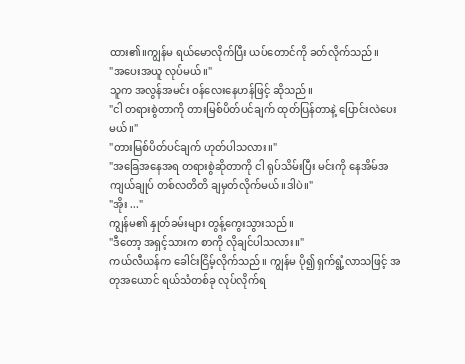ထား၏။ကျွန်မ ရယ်မောလိုက်ပြီး ယပ်တောင်ကို ခတ်လိုက်သည်။
"အပေးအယူ လုပ်မယ်။"
သူက အလွန်အမင်း ဝန်လေးနေဟန်ဖြင့် ဆိုသည်။
"ငါ တရားစွဲတာကို တားမြစ်ပိတ်ပင်ချက် ထုတ်ပြန်တာနဲ့ ပြောင်းလဲပေးမယ်။"
"တားမြစ်ပိတ်ပင်ချက် ဟုတ်ပါသလား။"
"အခြေအနေအရ တရားစွဲဆိုတာကို ငါ ရုပ်သိမ်းပြီး မင်းကို နေအိမ်အကျယ်ချုပ် တစ်လတိတိ ချမှတ်လိုက်မယ်။ဒါပဲ။"
"အိုး ..."
ကျွန်မ၏ နှုတ်ခမ်းများ တွန့်ကွေးသွားသည်။
"ဒီတော့ အရှင့်သားက စာကို လိုချင်ပါသလား။"
ကယ်လီယန်က ခေါင်းငြိမ့်လိုက်သည်။ ကျွန်မ ပို၍ ရှက်ရွံ့လာသဖြင့် အတုအယောင် ရယ်သံတစ်ခု လုပ်လိုက်ရ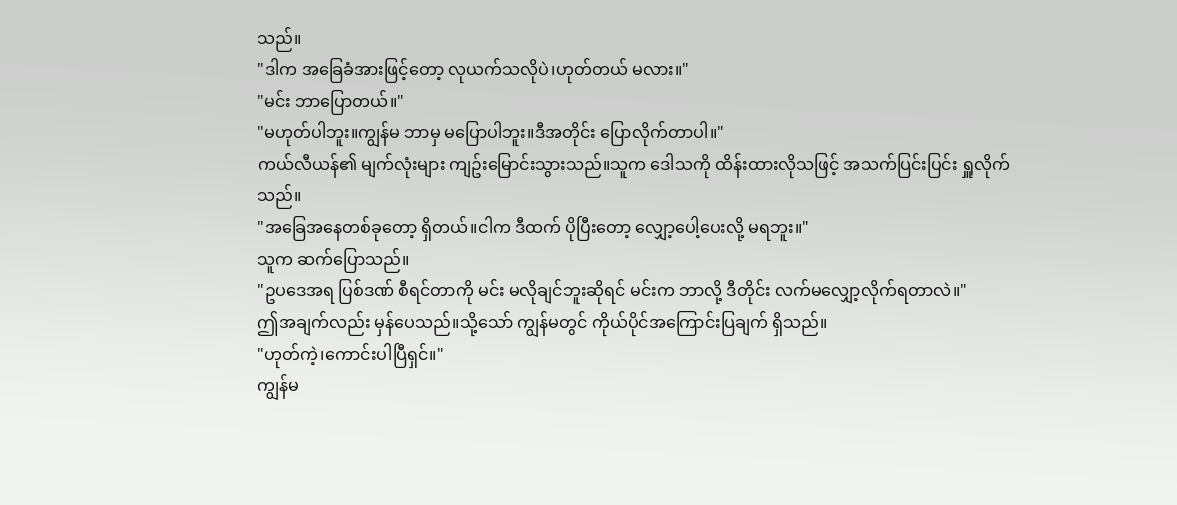သည်။
"ဒါက အခြေခံအားဖြင့်တော့ လုယက်သလိုပဲ၊ဟုတ်တယ် မလား။"
"မင်း ဘာပြောတယ်။"
"မဟုတ်ပါဘူး။ကျွန်မ ဘာမှ မပြောပါဘူး။ဒီအတိုင်း ပြောလိုက်တာပါ။"
ကယ်လီယန်၏ မျက်လုံးများ ကျဥ်းမြောင်းသွားသည်။သူက ဒေါသကို ထိန်းထားလိုသဖြင့် အသက်ပြင်းပြင်း ရှူလိုက်သည်။
"အခြေအနေတစ်ခုတော့ ရှိတယ်။ငါက ဒီထက် ပိုပြီးတော့ လျှော့ပေါ့ပေးလို့ မရဘူး။"
သူက ဆက်ပြောသည်။
"ဥပဒေအရ ပြစ်ဒဏ် စီရင်တာကို မင်း မလိုချင်ဘူးဆိုရင် မင်းက ဘာလို့ ဒီတိုင်း လက်မလျှော့လိုက်ရတာလဲ။"
ဤအချက်လည်း မှန်ပေသည်။သို့သော် ကျွန်မတွင် ကိုယ်ပိုင်အကြောင်းပြချက် ရှိသည်။
"ဟုတ်ကဲ့၊ကောင်းပါပြီရှင်။"
ကျွန်မ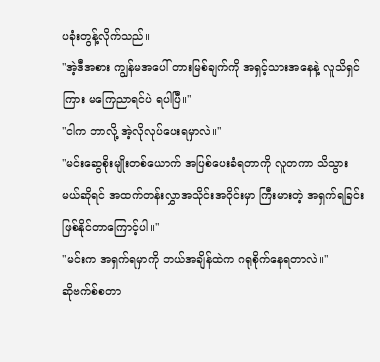ပခုံးတွန့်လိုက်သည်။
"အဲ့ဒီအစား ကျွန်မအပေါ် တားမြစ်ချက်ကို အရှင့်သားအနေနဲ့ လူသိရှင်ကြား မကြေညာရင်ပဲ ရပါပြီ။"
"ငါက ဘာလို့ အဲ့လိုလုပ်ပေးရမှာလဲ။"
"မင်းဆွေစိုးမျိုးတစ်ယောက် အပြစ်ပေးခံရတာကို လူတကာ သိသွားမယ်ဆိုရင် အထက်တန်းလွှာအသိုင်းအဝိုင်းမှာ ကြီးမားတဲ့ အရှက်ရခြင်း ဖြစ်နိုင်တာကြောင့်ပါ။"
"မင်းက အရှက်ရမှာကို ဘယ်အချိန်ထဲက ဂရုစိုက်နေရတာလဲ။"
ဆိုဗက်စ်စတာ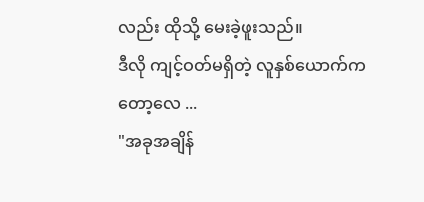လည်း ထိုသို့ မေးခဲ့ဖူးသည်။
ဒီလို ကျင့်ဝတ်မရှိတဲ့ လူနှစ်ယောက်ကတော့လေ ...
"အခုအချိန်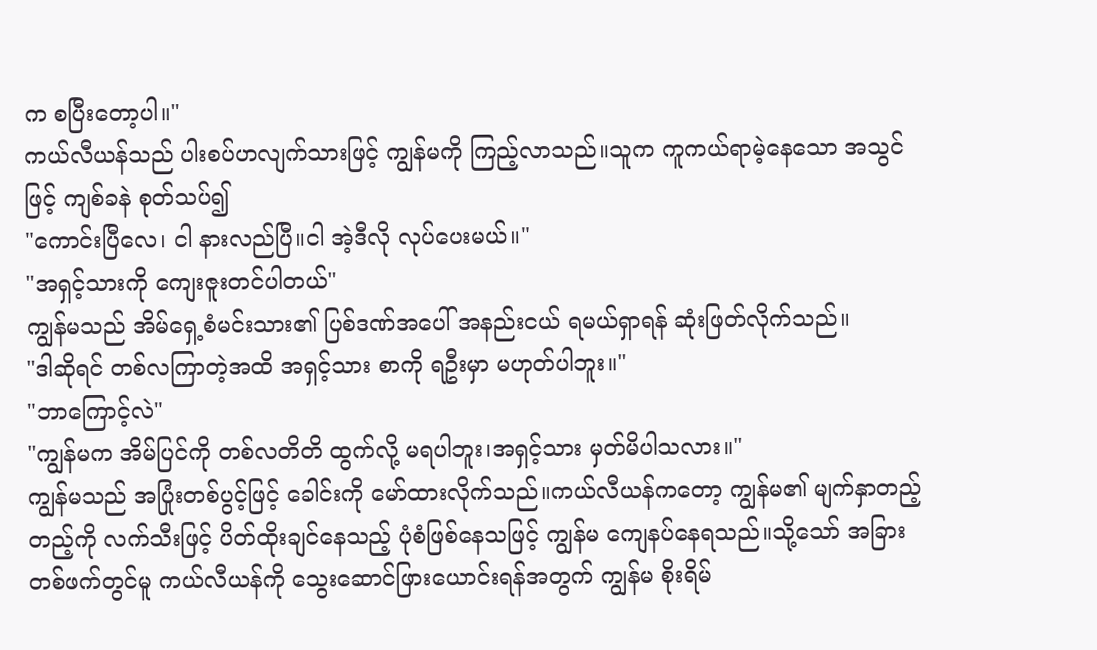က စပြီးတော့ပါ။"
ကယ်လီယန်သည် ပါးစပ်ဟလျက်သားဖြင့် ကျွန်မကို ကြည့်လာသည်။သူက ကူကယ်ရာမဲ့နေသော အသွင်ဖြင့် ကျစ်ခနဲ စုတ်သပ်၍
"ကောင်းပြီလေ၊ ငါ နားလည်ပြီ။ငါ အဲ့ဒီလို လုပ်ပေးမယ်။"
"အရှင့်သားကို ကျေးဇူးတင်ပါတယ်"
ကျွန်မသည် အိမ်ရှေ့စံမင်းသား၏ ပြစ်ဒဏ်အပေါ် အနည်းငယ် ရမယ်ရှာရန် ဆုံးဖြတ်လိုက်သည်။
"ဒါဆိုရင် တစ်လကြာတဲ့အထိ အရှင့်သား စာကို ရဦးမှာ မဟုတ်ပါဘူး။"
"ဘာကြောင့်လဲ"
"ကျွန်မက အိမ်ပြင်ကို တစ်လတိတိ ထွက်လို့ မရပါဘူး၊အရှင့်သား မှတ်မိပါသလား။"
ကျွန်မသည် အပြုံးတစ်ပွင့်ဖြင့် ခေါင်းကို မော်ထားလိုက်သည်။ကယ်လီယန်ကတော့ ကျွန်မ၏ မျက်နှာတည့်တည့်ကို လက်သီးဖြင့် ပိတ်ထိုးချင်နေသည့် ပုံစံဖြစ်နေသဖြင့် ကျွန်မ ကျေနပ်နေရသည်။သို့သော် အခြားတစ်ဖက်တွင်မူ ကယ်လီယန်ကို သွေးဆောင်ဖြားယောင်းရန်အတွက် ကျွန်မ စိုးရိမ်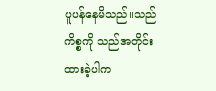ပူပန်နေမိသည်။သည်ကိစ္စကို သည်အတိုင်းထားခဲ့ပါက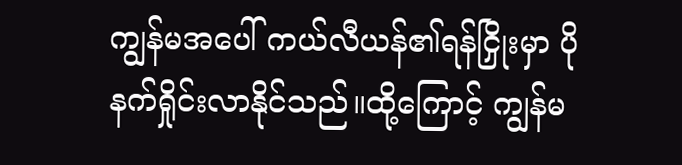ကျွန်မအပေါ် ကယ်လီယန်၏ရန်ငြှိုးမှာ ပိုနက်ရှိုင်းလာနိုင်သည်။ထို့ကြောင့် ကျွန်မ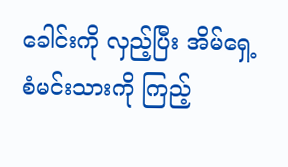ခေါင်းကို လှည့်ပြီး အိမ်ရှေ့စံမင်းသားကို ကြည့်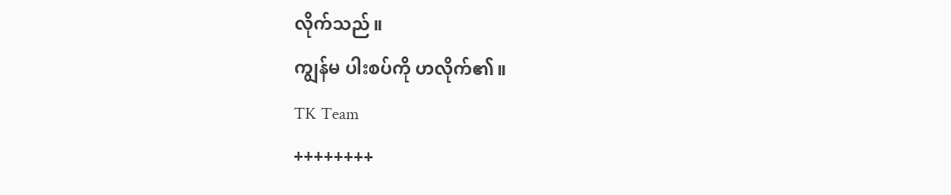လိုက်သည်။
ကျွန်မ ပါးစပ်ကို ဟလိုက်၏။
TK Team
++++++++